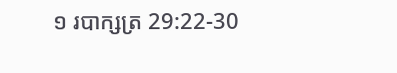១ របាក្សត្រ 29:22-30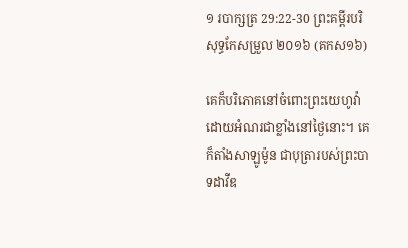១ របាក្សត្រ 29:22-30 ព្រះគម្ពីរបរិសុទ្ធកែសម្រួល ២០១៦ (គកស១៦)

គេក៏បរិ‌ភោគនៅចំពោះព្រះ‌យេហូវ៉ា ដោយអំណរជាខ្លាំងនៅថ្ងៃនោះ។ គេក៏តាំងសាឡូម៉ូន ជាបុត្រារបស់ព្រះបាទដាវីឌ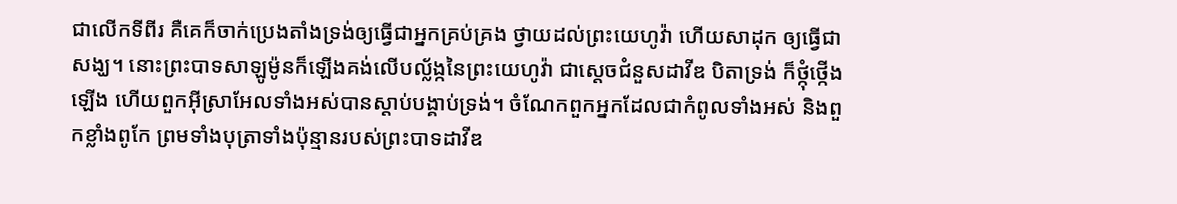ជាលើកទីពីរ គឺគេក៏ចាក់ប្រេងតាំងទ្រង់ឲ្យធ្វើជាអ្នកគ្រប់គ្រង ថ្វាយដល់ព្រះ‌យេហូវ៉ា ហើយសាដុក ឲ្យធ្វើជាសង្ឃ។ នោះព្រះបាទសាឡូម៉ូនក៏ឡើងគង់លើបល្ល័ង្កនៃព្រះ‌យេហូវ៉ា ជាស្តេចជំនួសដាវីឌ បិតាទ្រង់ ក៏ថ្កុំ‌ថ្កើងឡើង ហើយពួកអ៊ីស្រា‌អែលទាំងអស់បានស្តាប់បង្គាប់ទ្រង់។ ចំណែកពួកអ្នកដែលជាកំពូលទាំងអស់ និងពួកខ្លាំងពូកែ ព្រមទាំងបុត្រាទាំងប៉ុន្មានរបស់ព្រះបាទដាវីឌ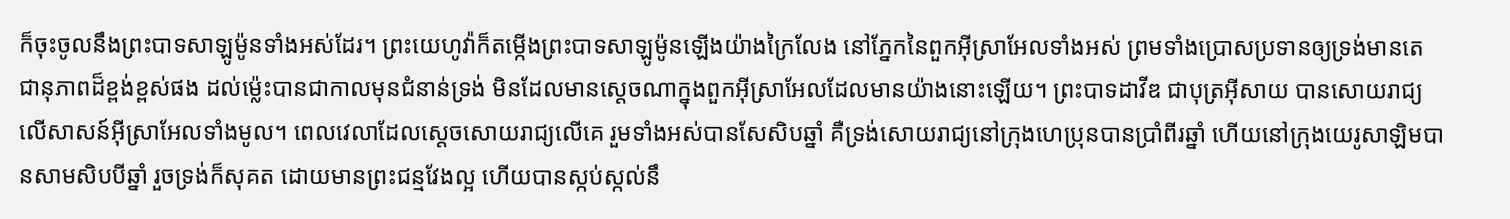ក៏ចុះចូលនឹងព្រះបាទសាឡូម៉ូនទាំងអស់ដែរ។ ព្រះ‌យេហូវ៉ាក៏តម្កើងព្រះបាទសាឡូម៉ូនឡើងយ៉ាងក្រៃ‌លែង នៅភ្នែកនៃពួកអ៊ីស្រា‌អែលទាំងអស់ ព្រមទាំងប្រោសប្រទានឲ្យទ្រង់មានតេជា‌នុភាពដ៏ខ្ពង់‌ខ្ពស់ផង ដល់ម៉្លេះបានជាកាលមុនជំនាន់ទ្រង់ មិនដែលមានស្តេចណាក្នុងពួកអ៊ីស្រា‌អែលដែលមានយ៉ាងនោះឡើយ។ ព្រះបាទដាវីឌ ជាបុត្រអ៊ីសាយ បានសោយ‌រាជ្យលើសាសន៍អ៊ីស្រា‌អែលទាំងមូល។ ពេលវេលាដែលស្ដេចសោយ‌រាជ្យលើគេ រួមទាំងអស់បានសែសិបឆ្នាំ គឺទ្រង់សោយ‌រាជ្យនៅក្រុងហេប្រុនបានប្រាំពីរឆ្នាំ ហើយនៅក្រុងយេរូ‌សាឡិមបានសាមសិបបីឆ្នាំ រួចទ្រង់ក៏សុគត ដោយមានព្រះ‌ជន្មវែងល្អ ហើយបានស្កប់‌ស្កល់នឹ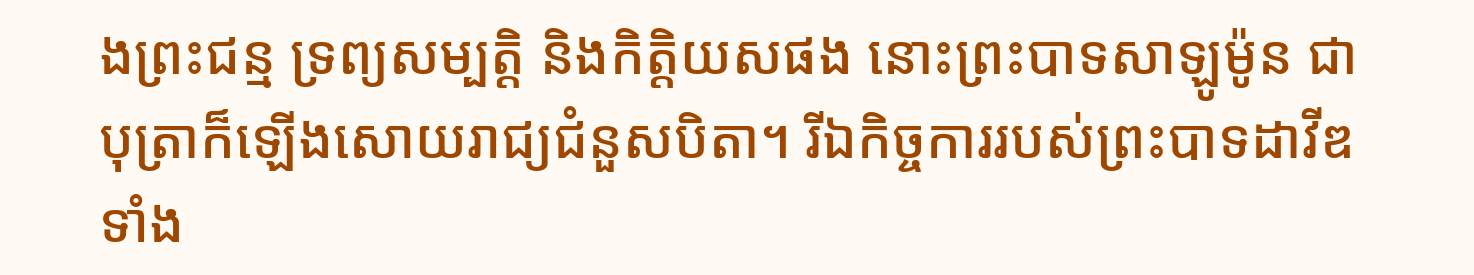ងព្រះ‌ជន្ម ទ្រព្យ‌សម្បត្តិ និងកិត្តិ‌យសផង នោះព្រះបាទសាឡូម៉ូន ជាបុត្រាក៏ឡើងសោយ‌រាជ្យជំនួសបិតា។ រីឯកិច្ច‌ការរបស់ព្រះបាទដាវីឌទាំង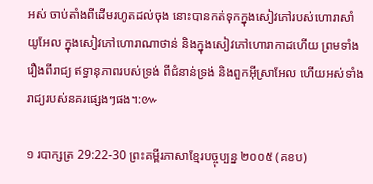អស់ ចាប់តាំងពីដើមរហូតដល់ចុង នោះបានកត់ទុកក្នុងសៀវភៅរបស់ហោរាសាំយូ‌អែល ក្នុងសៀវភៅហោរាណាថាន់ និងក្នុងសៀវភៅហោរាកាដហើយ ព្រមទាំងរឿងពីរាជ្យ ឥទ្ធា‌នុភាពរបស់ទ្រង់ ពីជំនាន់ទ្រង់ និងពួកអ៊ីស្រា‌អែល ហើយអស់ទាំងរាជ្យរបស់នគរផ្សេងៗផង។:៚

១ របាក្សត្រ 29:22-30 ព្រះគម្ពីរភាសាខ្មែរបច្ចុប្បន្ន ២០០៥ (គខប)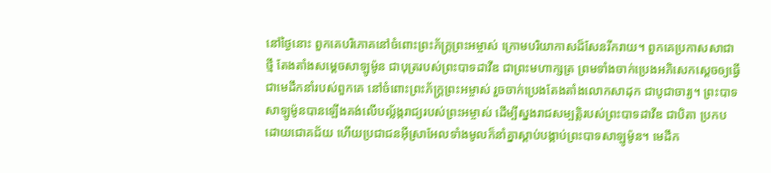នៅថ្ងៃនោះ ពួកគេបរិភោគនៅចំពោះព្រះ‌ភ័ក្ត្រព្រះ‌អម្ចាស់ ក្រោមបរិយា‌កាសដ៏សែនរីក‌រាយ។ ពួកគេប្រកាសសាជាថ្មី តែង‌តាំងសម្ដេចសាឡូម៉ូន ជាបុត្ររបស់ព្រះ‌បាទដាវីឌ ជាព្រះ‌មហា‌ក្សត្រ ព្រមទាំងចាក់ប្រេងអភិសេកស្ដេចឲ្យធ្វើជាមេដឹកនាំរបស់ពួកគេ នៅចំពោះព្រះ‌ភ័ក្ត្រព្រះ‌អម្ចាស់ រួចចាក់ប្រេងតែង‌តាំងលោកសាដុក ជាបូជា‌ចារ្យ។ ព្រះ‌បាទសាឡូម៉ូនបានឡើងគង់លើបល្ល័ង្ករាជ្យរបស់ព្រះ‌អម្ចាស់ ដើម្បីស្នងរាជសម្បត្តិរបស់ព្រះ‌បាទដាវីឌ ជាបិតា ប្រកបដោយជោគជ័យ ហើយប្រជា‌ជនអ៊ីស្រា‌អែលទាំងមូលក៏នាំគ្នាស្ដាប់បង្គាប់ព្រះ‌បាទសាឡូម៉ូន។ មេដឹក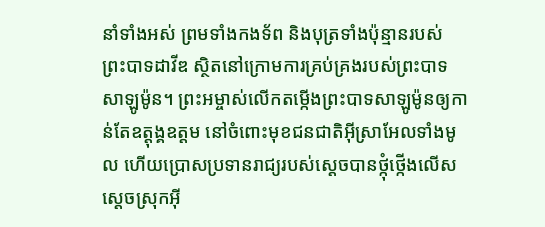នាំទាំងអស់ ព្រមទាំងកង‌ទ័ព និងបុត្រទាំងប៉ុន្មានរបស់ព្រះ‌បាទដាវីឌ ស្ថិតនៅក្រោមការគ្រប់‌គ្រងរបស់ព្រះ‌បាទសាឡូម៉ូន។ ព្រះ‌អម្ចាស់លើកតម្កើងព្រះ‌បាទសាឡូម៉ូនឲ្យកាន់តែឧត្ដុង្គ‌ឧត្ដម នៅចំពោះមុខជន‌ជាតិអ៊ីស្រា‌អែលទាំងមូល ហើយប្រោសប្រទានរាជ្យរបស់ស្ដេចបានថ្កុំ‌ថ្កើងលើសស្ដេចស្រុកអ៊ី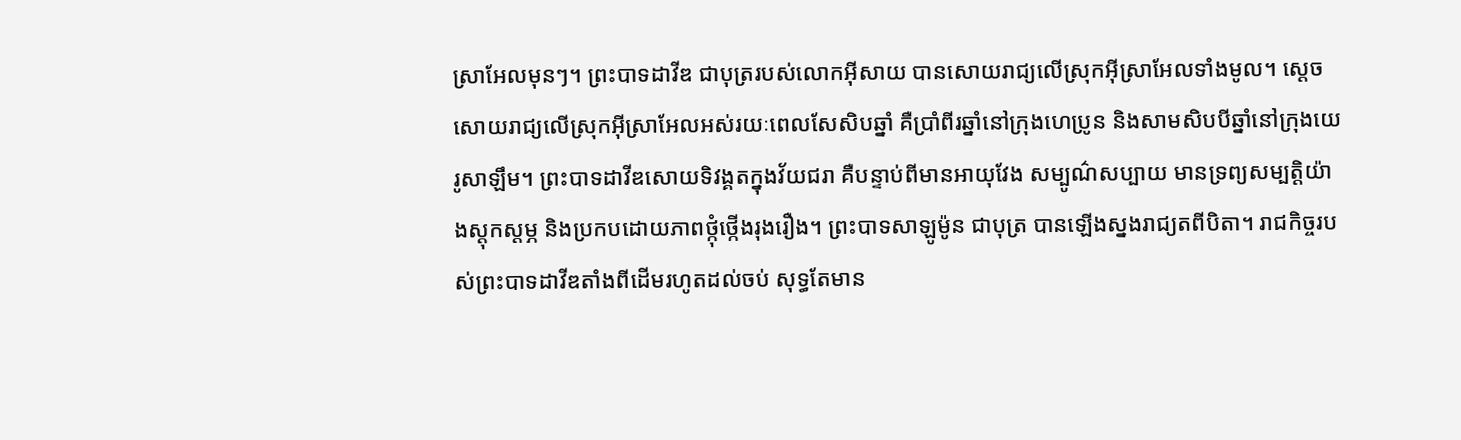ស្រា‌អែលមុនៗ។ ព្រះ‌បាទដាវីឌ ជាបុត្ររបស់លោកអ៊ីសាយ បានសោយរាជ្យលើស្រុកអ៊ីស្រា‌អែលទាំងមូល។ ស្ដេចសោយរាជ្យលើស្រុកអ៊ីស្រា‌អែលអស់រយៈពេលសែ‌សិបឆ្នាំ គឺប្រាំ‌ពីរឆ្នាំនៅក្រុងហេប្រូន និងសាម‌សិបបីឆ្នាំនៅក្រុងយេរូ‌សាឡឹម។ ព្រះ‌បាទដាវីឌសោយទិវង្គតក្នុងវ័យជរា គឺបន្ទាប់ពីមានអាយុវែង សម្បូណ៌សប្បាយ មានទ្រព្យសម្បត្តិយ៉ាងស្ដុក‌ស្ដម្ភ និងប្រកបដោយភាពថ្កុំ‌ថ្កើងរុងរឿង។ ព្រះ‌បាទសាឡូម៉ូន ជាបុត្រ បានឡើងស្នងរាជ្យតពីបិតា។ រាជ‌កិច្ចរបស់ព្រះ‌បាទដាវីឌតាំងពីដើមរហូតដល់ចប់ សុទ្ធតែមាន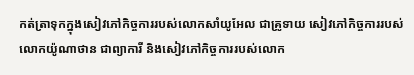កត់‌ត្រាទុកក្នុងសៀវភៅកិច្ចការរបស់លោកសាំយូ‌អែល ជាគ្រូទាយ សៀវភៅកិច្ចការរបស់លោកយ៉ូណា‌ថាន ជាព្យាការី និងសៀវភៅកិច្ចការរបស់លោក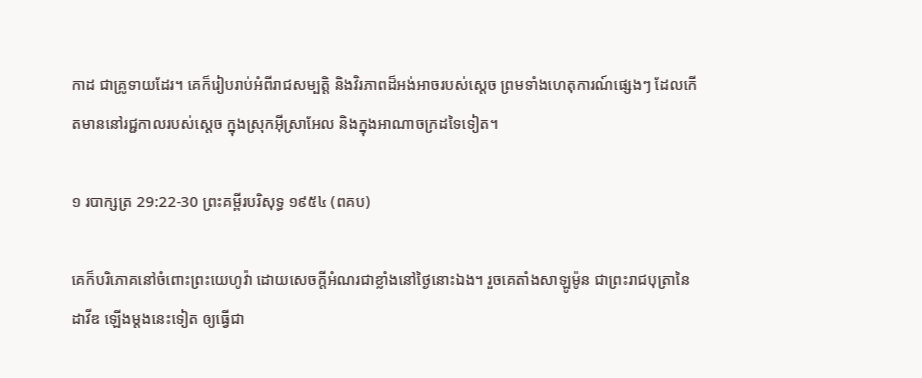កាដ ជាគ្រូទាយដែរ។ គេក៏រៀបរាប់អំពីរាជសម្បត្តិ និងវិរ‌ភាពដ៏អង់‌អាចរបស់ស្ដេច ព្រមទាំងហេតុ‌ការណ៍ផ្សេងៗ ដែលកើតមាននៅរជ្ជ‌កាលរបស់ស្ដេច ក្នុងស្រុកអ៊ីស្រា‌អែល និងក្នុងអាណា‌ចក្រដទៃទៀត។

១ របាក្សត្រ 29:22-30 ព្រះគម្ពីរបរិសុទ្ធ ១៩៥៤ (ពគប)

គេក៏បរិភោគនៅចំពោះព្រះ‌យេហូវ៉ា ដោយសេចក្ដីអំណរជាខ្លាំងនៅថ្ងៃនោះឯង។ រួចគេតាំងសាឡូម៉ូន ជាព្រះ‌រាជ‌បុត្រានៃដាវីឌ ឡើងម្តងនេះទៀត ឲ្យធ្វើជា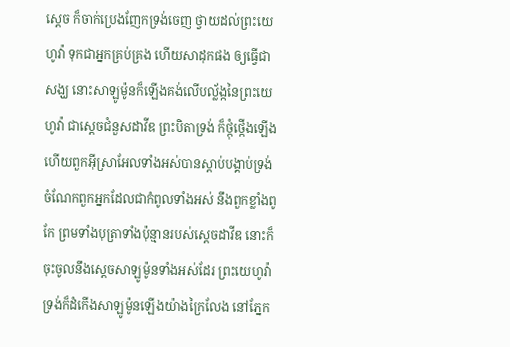ស្តេច ក៏ចាក់ប្រេងញែកទ្រង់ចេញ ថ្វាយដល់ព្រះ‌យេហូវ៉ា ទុកជាអ្នកគ្រប់‌គ្រង ហើយសាដុកផង ឲ្យធ្វើជាសង្ឃ នោះសាឡូម៉ូនក៏ឡើងគង់លើបល្ល័ង្កនៃព្រះ‌យេហូវ៉ា ជាស្តេចជំនួសដាវីឌ ព្រះ‌បិតាទ្រង់ ក៏ថ្កុំ‌ថ្កើងឡើង ហើយពួកអ៊ីស្រាអែលទាំងអស់បានស្តាប់បង្គាប់ទ្រង់ ចំណែកពួកអ្នកដែលជាកំពូលទាំងអស់ នឹងពួកខ្លាំងពូកែ ព្រមទាំងបុត្រាទាំងប៉ុន្មានរបស់ស្តេចដាវីឌ នោះក៏ចុះចូលនឹងស្តេចសាឡូម៉ូនទាំងអស់ដែរ ព្រះ‌យេហូវ៉ាទ្រង់ក៏ដំកើងសាឡូម៉ូនឡើងយ៉ាងក្រៃ‌លែង នៅភ្នែក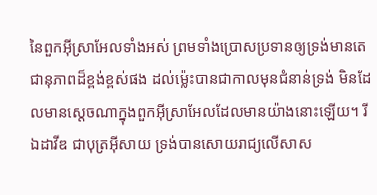នៃពួកអ៊ីស្រាអែលទាំងអស់ ព្រមទាំងប្រោសប្រទានឲ្យទ្រង់មានតេជា‌នុភាពដ៏ខ្ពង់‌ខ្ពស់ផង ដល់ម៉្លេះបានជាកាលមុនជំនាន់ទ្រង់ មិនដែលមានស្តេចណាក្នុងពួកអ៊ីស្រាអែលដែលមានយ៉ាងនោះឡើយ។ រីឯដាវីឌ ជាបុត្រអ៊ីសាយ ទ្រង់បានសោយ‌រាជ្យលើសាស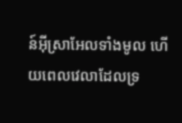ន៍អ៊ីស្រាអែលទាំងមូល ហើយពេលវេលាដែលទ្រ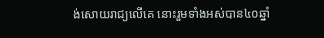ង់សោយ‌រាជ្យលើគេ នោះរួមទាំងអស់បាន៤០ឆ្នាំ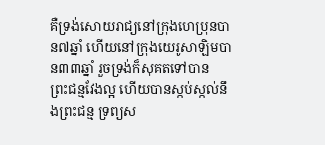គឺទ្រង់សោយ‌រាជ្យនៅក្រុងហេប្រុនបាន៧ឆ្នាំ ហើយនៅក្រុងយេរូ‌សាឡិមបាន៣៣ឆ្នាំ រួចទ្រង់ក៏សុគតទៅបានព្រះ‌ជន្មវែងល្អ ហើយបានស្កប់‌ស្កល់នឹងព្រះ‌ជន្ម ទ្រព្យស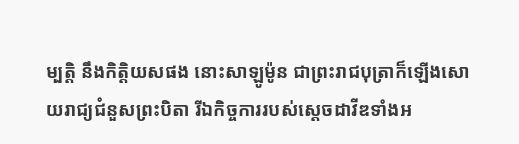ម្បត្តិ នឹងកិត្តិយសផង នោះសាឡូម៉ូន ជាព្រះ‌រាជ‌បុត្រាក៏ឡើងសោយ‌រាជ្យជំនួសព្រះ‌បិតា រីឯកិច្ច‌ការរបស់ស្តេចដាវីឌទាំងអ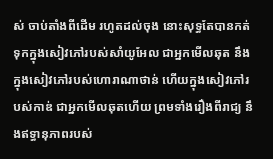ស់ ចាប់តាំងពីដើម រហូតដល់ចុង នោះសុទ្ធតែបានកត់ទុកក្នុងសៀវភៅរបស់សាំយូ‌អែល ជាអ្នកមើល‌ឆុត នឹងក្នុងសៀវភៅរបស់ហោរាណាថាន់ ហើយក្នុងសៀវភៅរបស់កាឌ់ ជាអ្នកមើល‌ឆុតហើយ ព្រមទាំងរឿងពីរាជ្យ នឹងឥទ្ធា‌នុភាពរបស់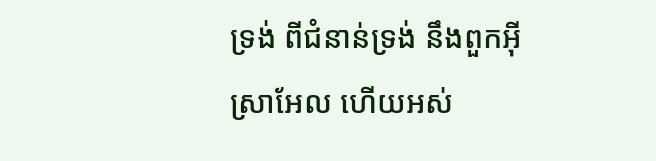ទ្រង់ ពីជំនាន់ទ្រង់ នឹងពួកអ៊ីស្រាអែល ហើយអស់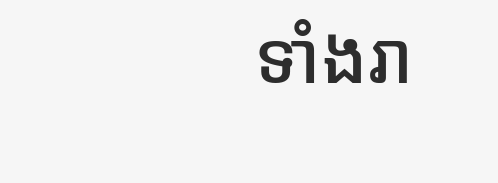ទាំងរា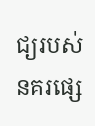ជ្យរបស់នគរផ្សេ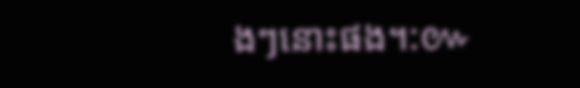ងៗនោះផង។:៚